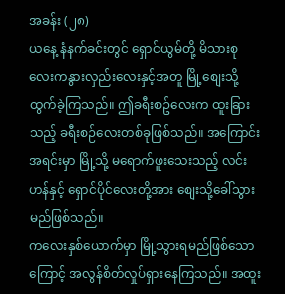အခန်း (၂၈)
ယနေ့ နံနက်ခင်းတွင် ရှောင်ယွမ်တို့ မိသားစုလေးကနွားလှည်းလေးနှင့်အတူ မြို့စျေးသို့ ထွက်ခဲ့ကြသည်။ ဤခရီးစဥ်လေးက ထူးခြားသည့် ခရီးစဉ်လေးတစ်ခုဖြစ်သည်။ အကြောင်းအရင်းမှာ မြို့သို့ မရောက်ဖူးသေးသည့် လင်းဟန်နှင့် ရှောင်ပိုင်လေးတို့အား စျေးသို့ခေါ်သွားမည်ဖြစ်သည်။
ကလေးနှစ်ယောက်မှာ မြို့သွားရမည်ဖြစ်သောကြောင့် အလွန်စိတ်လှုပ်ရှားနေကြသည်။ အထူး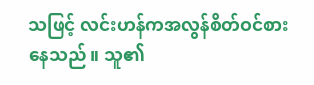သဖြင့် လင်းဟန်ကအလွန်စိတ်ဝင်စားနေသည်။ သူ၏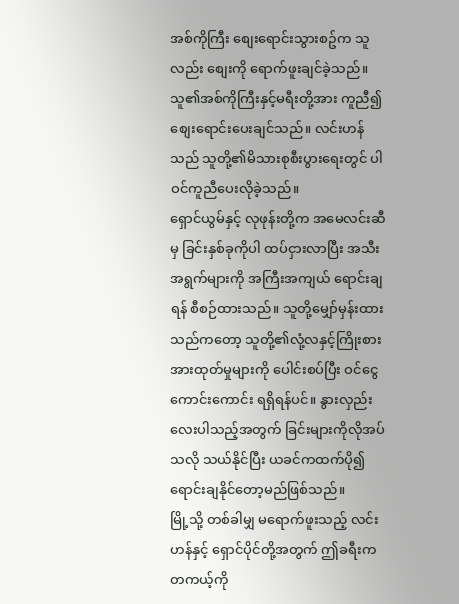အစ်ကိုကြီး စျေးရောင်းသွားစဥ်က သူလည်း စျေးကို ရောက်ဖူးချင်ခဲ့သည်။ သူ၏အစ်ကိုကြီးနှင့်မရီးတို့အား ကူညီ၍စျေးရောင်းပေးချင်သည်။ လင်းဟန်သည် သူတို့၏မိသားစုစီးပွားရေးတွင် ပါဝင်ကူညီပေးလိုခဲ့သည်။
ရှောင်ယွမ်နှင့် လုဖုန်းတို့က အမေလင်းဆီမှ ခြင်းနှစ်ခုကိုပါ ထပ်ငှားလာပြီး အသီးအရွက်များကို အကြီးအကျယ် ရောင်းချရန် စီစဉ်ထားသည်။ သူတို့မျှော်မှန်းထားသည်ကတော့ သူတို့၏လုံ့လနှင့်ကြိုးစားအားထုတ်မှုများကို ပေါင်းစပ်ပြီး ဝင်ငွေကောင်းကောင်း ရရှိရန်ပင်။ နွားလှည်းလေးပါသည့်အတွက် ခြင်းများကိုလိုအပ်သလို သယ်နိုင်ပြီး ယခင်ကထက်ပို၍ ရောင်းချနိုင်တော့မည်ဖြစ်သည်။
မြို့သို့ တစ်ခါမျှ မရောက်ဖူးသည့် လင်းဟန်နှင့် ရှောင်ပိုင်တို့အတွက် ဤခရီးက တကယ့်ကို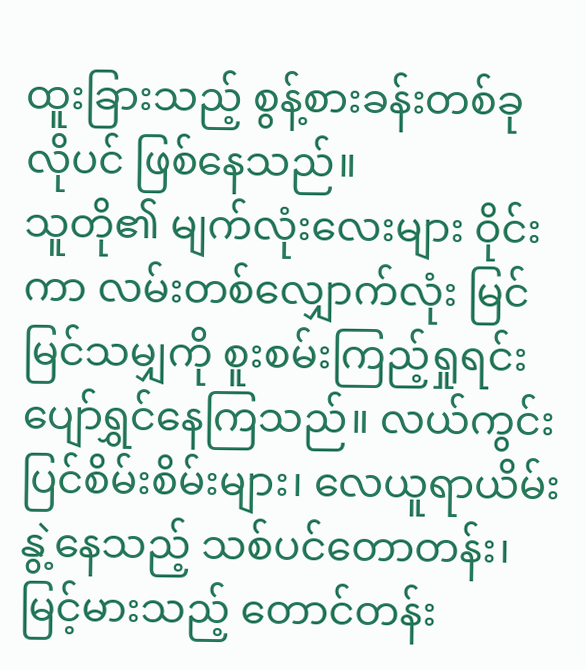ထူးခြားသည့် စွန့်စားခန်းတစ်ခုလိုပင် ဖြစ်နေသည်။
သူတို၏ မျက်လုံးလေးများ ဝိုင်းကာ လမ်းတစ်လျှောက်လုံး မြင်မြင်သမျှကို စူးစမ်းကြည့်ရှုရင်းပျော်ရွှင်နေကြသည်။ လယ်ကွင်းပြင်စိမ်းစိမ်းများ၊ လေယူရာယိမ်းနွဲ့နေသည့် သစ်ပင်တောတန်း၊ မြင့်မားသည့် တောင်တန်း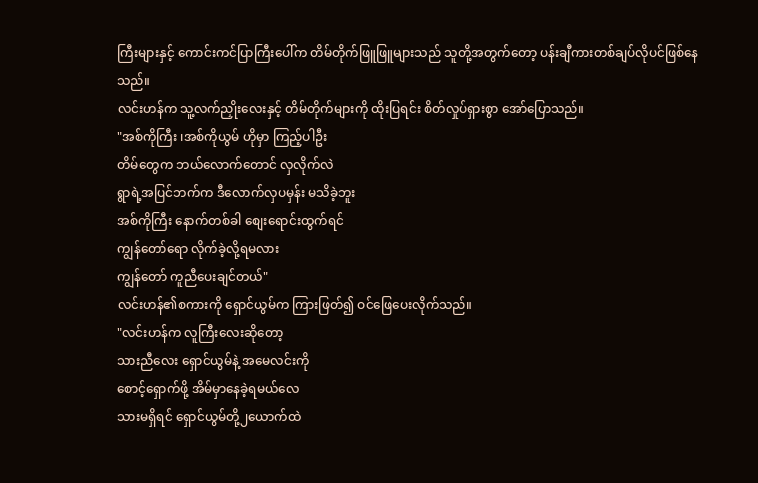ကြီးများနှင့် ကောင်းကင်ပြာကြီးပေါ်က တိမ်တိုက်ဖြူဖြူများသည် သူတို့အတွက်တော့ ပန်းချီကားတစ်ချပ်လိုပင်ဖြစ်နေသည်။
လင်းဟန်က သူ့လက်ညှိုးလေးနှင့် တိမ်တိုက်များကို ထိုးပြရင်း စိတ်လှုပ်ရှားစွာ အော်ပြောသည်။
"အစ်ကိုကြီး ၊အစ်ကိုယွမ် ဟိုမှာ ကြည့်ပါဦး
တိမ်တွေက ဘယ်လောက်တောင် လှလိုက်လဲ
ရွာရဲ့အပြင်ဘက်က ဒီလောက်လှပမှန်း မသိခဲ့ဘူး
အစ်ကိုကြီး နောက်တစ်ခါ စျေးရောင်းထွက်ရင်
ကျွန်တော်ရော လိုက်ခဲ့လို့ရမလား
ကျွန်တော် ကူညီပေးချင်တယ်"
လင်းဟန်၏စကားကို ရှောင်ယွမ်က ကြားဖြတ်၍ ဝင်ဖြေပေးလိုက်သည်။
"လင်းဟန်က လူကြီးလေးဆိုတော့
သားညီလေး ရှောင်ယွမ်နဲ့ အမေလင်းကို
စောင့်ရှောက်ဖို့ အိမ်မှာနေခဲ့ရမယ်လေ
သားမရှိရင် ရှောင်ယွမ်တို့၂ယောက်ထဲ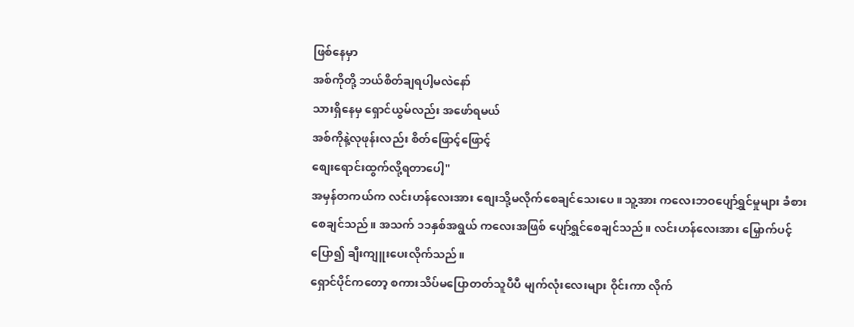ဖြစ်နေမှာ
အစ်ကိုတို့ ဘယ်စိတ်ချရပါ့မလဲနော်
သားရှိနေမှ ရှောင်ယွမ်လည်း အဖော်ရမယ်
အစ်ကိုနဲ့လုဖုန်းလည်း စိတ်ဖြောင့်ဖြောင့်
စျေးရောင်းထွက်လို့ရတာပေါ့"
အမှန်တကယ်က လင်းဟန်လေးအား စျေးသို့မလိုက်စေချင်သေးပေ။ သူ့အား ကလေးဘဝပျော်ရွှင်မှုများ ခံစားစေချင်သည်။ အသက် ၁၁နှစ်အရွယ် ကလေးအဖြစ် ပျော်ရွှင်စေချင်သည်။ လင်းဟန်လေးအား မြှောက်ပင့်ပြော၍ ချီးကျူးပေးလိုက်သည်။
ရှောင်ပိုင်ကတော့ စကားသိပ်မပြောတတ်သူပီပီ မျက်လုံးလေးများ ဝိုင်းကာ လိုက်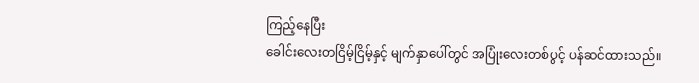ကြည့်နေပြီး
ခေါင်းလေးတငြိမ့်ငြိမ့်နှင့် မျက်နှာပေါ်တွင် အပြုံးလေးတစ်ပွင့် ပန်ဆင်ထားသည်။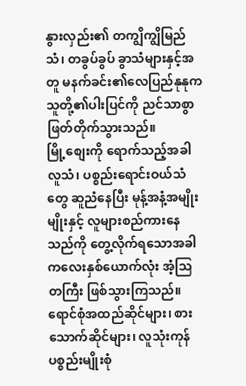နွားလှည်း၏ တကျွိကျွိမြည်သံ၊ တခွပ်ခွပ် ခွာသံများနှင့်အတူ မနက်ခင်း၏လေပြည်နုနုက သူတို့၏ပါးပြင်ကို ညင်သာစွာ ဖြတ်တိုက်သွားသည်။
မြို့စျေးကို ရောက်သည့်အခါ လူသံ၊ ပစ္စည်းရောင်းဝယ်သံတွေ ဆူညံနေပြီး မုန့်အနံ့အမျိုးမျိုးနှင့် လူများစည်ကားနေသည်ကို တွေ့လိုက်ရသောအခါ ကလေးနှစ်ယောက်လုံး အံ့သြတကြီး ဖြစ်သွားကြသည်။
ရောင်စုံအထည်ဆိုင်များ၊ စားသောက်ဆိုင်များ၊ လူသုံးကုန်ပစ္စည်းမျိုးစုံ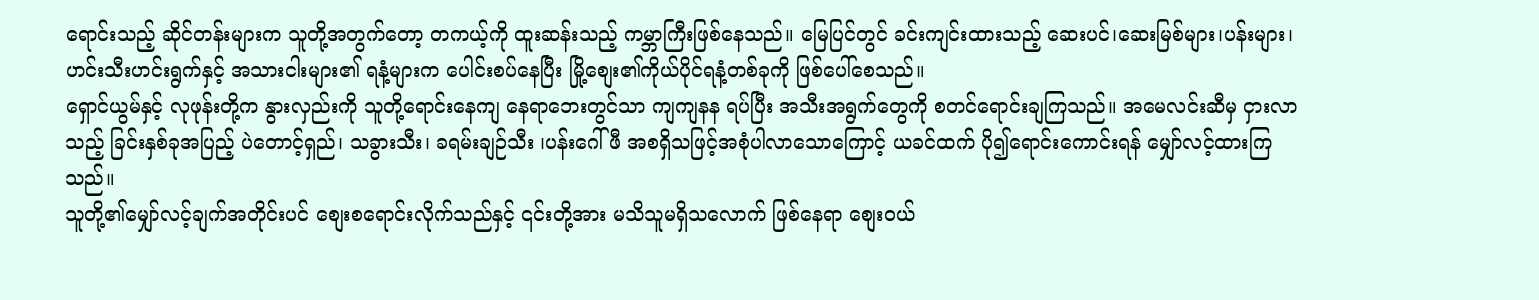ရောင်းသည့် ဆိုင်တန်းများက သူတို့အတွက်တော့ တကယ့်ကို ထူးဆန်းသည့် ကမ္ဘာကြီးဖြစ်နေသည်။ မြေပြင်တွင် ခင်းကျင်းထားသည့် ဆေးပင်၊ဆေးမြစ်များ၊ပန်းများ၊ဟင်းသီးဟင်းရွက်နှင့် အသားငါးများ၏ ရနံ့များက ပေါင်းစပ်နေပြီး မြို့စျေး၏ကိုယ်ပိုင်ရနံ့တစ်ခုကို ဖြစ်ပေါ်စေသည်။
ရှောင်ယွမ်နှင့် လုဖုန်းတို့က နွားလှည်းကို သူတို့ရောင်းနေကျ နေရာဘေးတွင်သာ ကျကျနန ရပ်ပြီး အသီးအရွက်တွေကို စတင်ရောင်းချကြသည်။ အမေလင်းဆီမှ ငှားလာသည့် ခြင်းနှစ်ခုအပြည့် ပဲတောင့်ရှည်၊ သခွားသီး၊ ခရမ်းချဉ်သီး ၊ပန်းဂေါ်ဖီ အစရှိသဖြင့်အစုံပါလာသောကြောင့် ယခင်ထက် ပို၍ရောင်းကောင်းရန် မျှော်လင့်ထားကြသည်။
သူတို့၏မျှော်လင့်ချက်အတိုင်းပင် စျေးစရောင်းလိုက်သည်နှင့် ၎င်းတို့အား မသိသူမရှိသလောက် ဖြစ်နေရာ စျေးဝယ်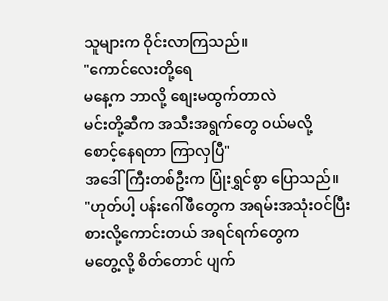သူများက ဝိုင်းလာကြသည်။
"ကောင်လေးတို့ရေ
မနေ့က ဘာလို့ စျေးမထွက်တာလဲ
မင်းတို့ဆီက အသီးအရွက်တွေ ဝယ်မလို့
စောင့်နေရတာ ကြာလှပြီ"
အဒေါ်ကြီးတစ်ဦးက ပြုံးရွှင်စွာ ပြောသည်။
"ဟုတ်ပါ့ ပန်းဂေါ်ဖီတွေက အရမ်းအသုံးဝင်ပြီး
စားလို့ကောင်းတယ် အရင်ရက်တွေက
မတွေ့လို့ စိတ်တောင် ပျက်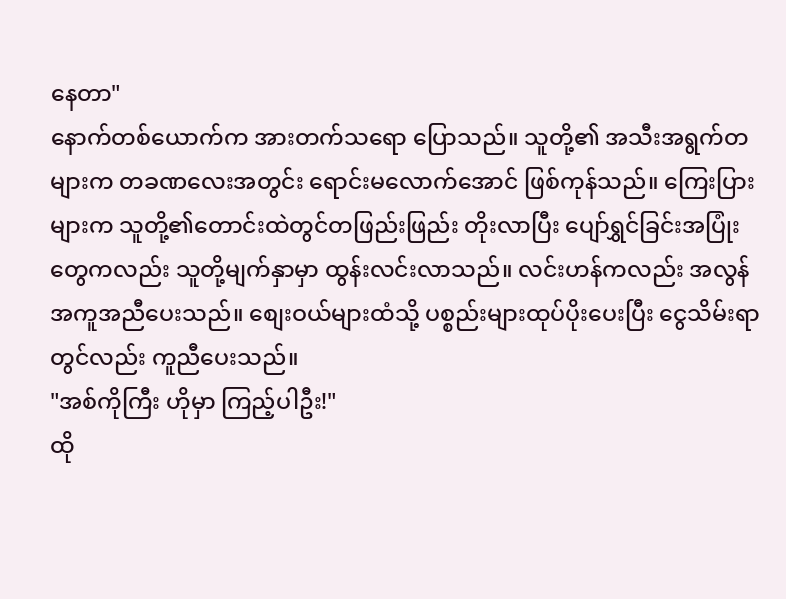နေတာ"
နောက်တစ်ယောက်က အားတက်သရော ပြောသည်။ သူတို့၏ အသီးအရွက်တများက တခဏလေးအတွင်း ရောင်းမလောက်အောင် ဖြစ်ကုန်သည်။ ကြေးပြားများက သူတို့၏တောင်းထဲတွင်တဖြည်းဖြည်း တိုးလာပြီး ပျော်ရွှင်ခြင်းအပြုံးတွေကလည်း သူတို့မျက်နှာမှာ ထွန်းလင်းလာသည်။ လင်းဟန်ကလည်း အလွန်အကူအညီပေးသည်။ စျေးဝယ်များထံသို့ ပစ္စည်းများထုပ်ပိုးပေးပြီး ငွေသိမ်းရာတွင်လည်း ကူညီပေးသည်။
"အစ်ကိုကြီး ဟိုမှာ ကြည့်ပါဦး!"
ထို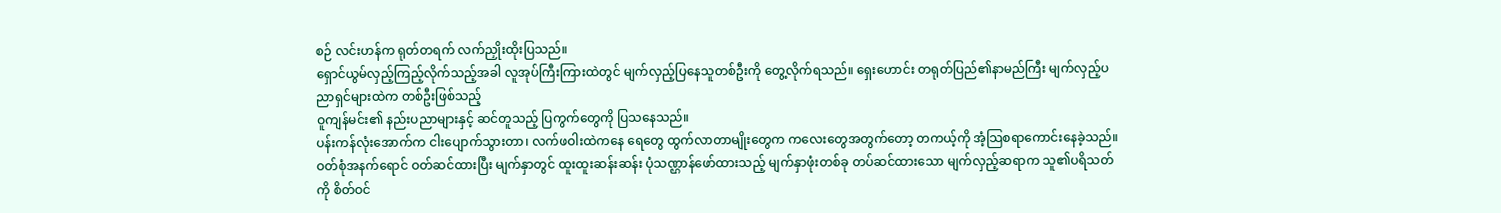စဉ် လင်းဟန်က ရုတ်တရက် လက်ညှိုးထိုးပြသည်။
ရှောင်ယွမ်လှည့်ကြည့်လိုက်သည့်အခါ လူအုပ်ကြီးကြားထဲတွင် မျက်လှည့်ပြနေသူတစ်ဦးကို တွေ့လိုက်ရသည်။ ရှေးဟောင်း တရုတ်ပြည်၏နာမည်ကြီး မျက်လှည့်ပညာရှင်များထဲက တစ်ဦးဖြစ်သည့်
ဝူကျန်မင်း၏ နည်းပညာများနှင့် ဆင်တူသည့် ပြကွက်တွေကို ပြသနေသည်။
ပန်းကန်လုံးအောက်က ငါးပျောက်သွားတာ၊ လက်ဖဝါးထဲကနေ ရေတွေ ထွက်လာတာမျိုးတွေက ကလေးတွေအတွက်တော့ တကယ့်ကို အံ့သြစရာကောင်းနေခဲ့သည်။
ဝတ်စုံအနက်ရောင် ဝတ်ဆင်ထားပြီး မျက်နှာတွင် ထူးထူးဆန်းဆန်း ပုံသဏ္ဌာန်ဖော်ထားသည့် မျက်နှာဖုံးတစ်ခု တပ်ဆင်ထားသော မျက်လှည့်ဆရာက သူ၏ပရိသတ်ကို စိတ်ဝင်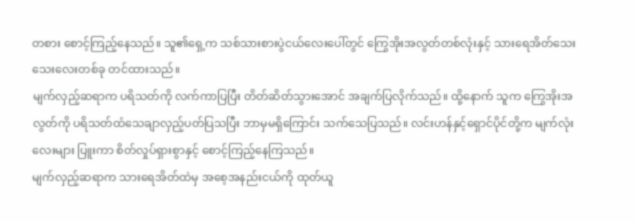တစား စောင့်ကြည့်နေသည်။ သူ၏ရှေ့က သစ်သားစားပွဲငယ်လေးပေါ်တွင် ကြွေအိုးအလွတ်တစ်လုံးနှင့် သားရေအိတ်သေးသေးလေးတစ်ခု တင်ထားသည်။
မျက်လှည့်ဆရာက ပရိသတ်ကို လက်ကာပြပြီး တိတ်ဆိတ်သွားအောင် အချက်ပြလိုက်သည်။ ထို့နောက် သူက ကြွေအိုးအလွတ်ကို ပရိသတ်ထံသေချာလှည့်ပတ်ပြသပြီး ဘာမှမရှိကြောင်း သက်သေပြသည်။ လင်းဟန်နှင့်ရှောင်ပိုင်တို့က မျက်လုံးလေးများ ပြူးကာ စိတ်လှုပ်ရှားစွာနှင့် စောင့်ကြည့်နေကြသည်။
မျက်လှည့်ဆရာက သားရေအိတ်ထဲမှ အစေ့အနည်းငယ်ကို ထုတ်ယူ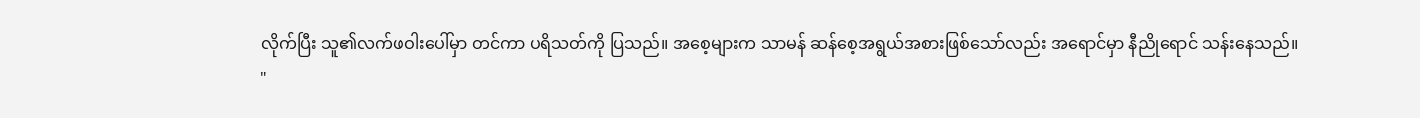လိုက်ပြီး သူ၏လက်ဖဝါးပေါ်မှာ တင်ကာ ပရိသတ်ကို ပြသည်။ အစေ့များက သာမန် ဆန်စေ့အရွယ်အစားဖြစ်သော်လည်း အရောင်မှာ နီညိုရောင် သန်းနေသည်။
"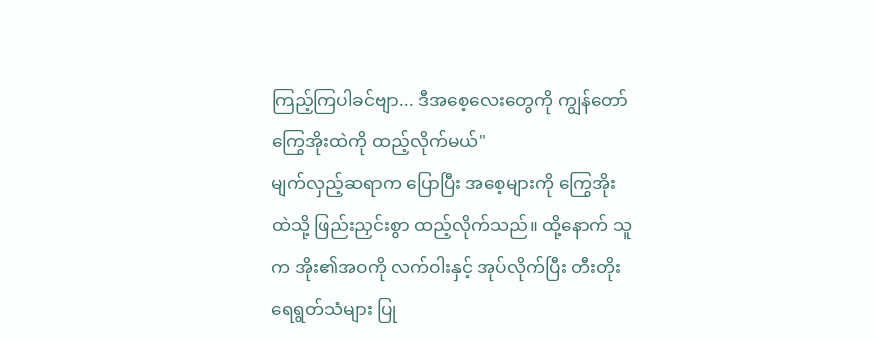ကြည့်ကြပါခင်ဗျာ... ဒီအစေ့လေးတွေကို ကျွန်တော် ကြွေအိုးထဲကို ထည့်လိုက်မယ်"
မျက်လှည့်ဆရာက ပြောပြီး အစေ့များကို ကြွေအိုးထဲသို့ ဖြည်းညှင်းစွာ ထည့်လိုက်သည်။ ထို့နောက် သူက အိုး၏အဝကို လက်ဝါးနှင့် အုပ်လိုက်ပြီး တီးတိုးရေရွတ်သံများ ပြု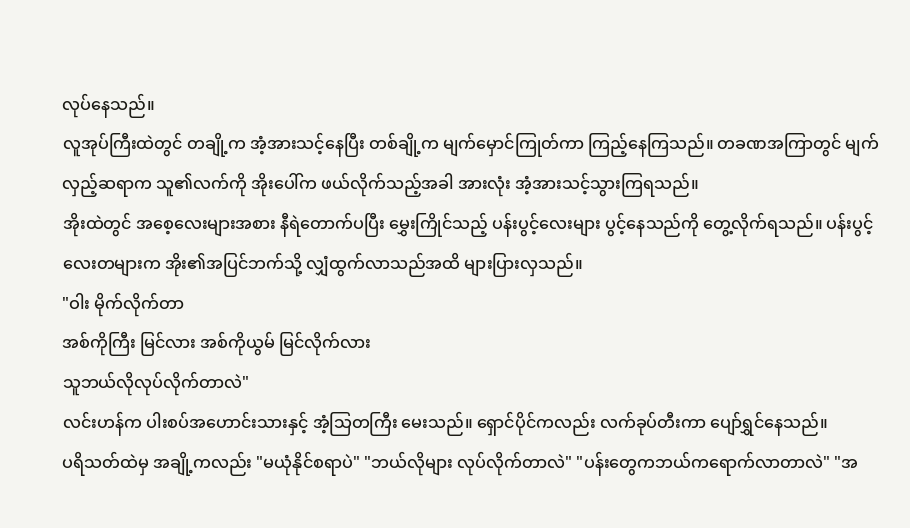လုပ်နေသည်။
လူအုပ်ကြီးထဲတွင် တချို့က အံ့အားသင့်နေပြီး တစ်ချို့က မျက်မှောင်ကြုတ်ကာ ကြည့်နေကြသည်။ တခဏအကြာတွင် မျက်လှည့်ဆရာက သူ၏လက်ကို အိုးပေါ်က ဖယ်လိုက်သည့်အခါ အားလုံး အံ့အားသင့်သွားကြရသည်။
အိုးထဲတွင် အစေ့လေးများအစား နီရဲတောက်ပပြီး မွှေးကြိုင်သည့် ပန်းပွင့်လေးများ ပွင့်နေသည်ကို တွေ့လိုက်ရသည်။ ပန်းပွင့်လေးတများက အိုး၏အပြင်ဘက်သို့ လျှံထွက်လာသည်အထိ များပြားလှသည်။
"ဝါး မိုက်လိုက်တာ
အစ်ကိုကြီး မြင်လား အစ်ကိုယွမ် မြင်လိုက်လား
သူဘယ်လိုလုပ်လိုက်တာလဲ"
လင်းဟန်က ပါးစပ်အဟောင်းသားနှင့် အံ့သြတကြီး မေးသည်။ ရှောင်ပိုင်ကလည်း လက်ခုပ်တီးကာ ပျော်ရွှင်နေသည်။
ပရိသတ်ထဲမှ အချို့ကလည်း "မယုံနိုင်စရာပဲ" "ဘယ်လိုများ လုပ်လိုက်တာလဲ" "ပန်းတွေကဘယ်ကရောက်လာတာလဲ" "အ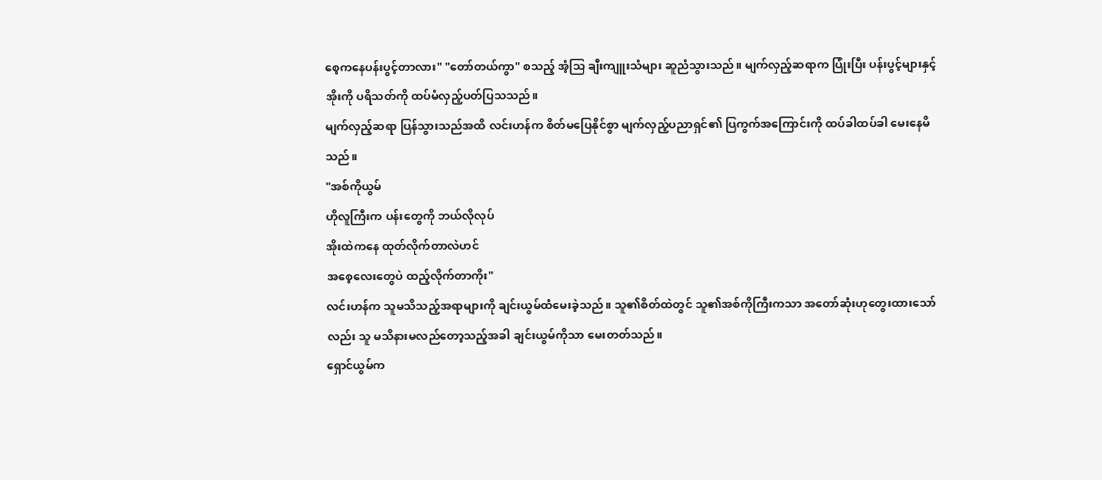စေ့ကနေပန်းပွင့်တာလား" "တော်တယ်ကွာ" စသည့် အံ့သြ ချီးကျူးသံများ ဆူညံသွားသည်။ မျက်လှည့်ဆရာက ပြုံးပြီး ပန်းပွင့်များနှင့်အိုးကို ပရိသတ်ကို ထပ်မံလှည့်ပတ်ပြသသည်။
မျက်လှည့်ဆရာ ပြန်သွားသည်အထိ လင်းဟန်က စိတ်မပြေနိုင်စွာ မျက်လှည့်ပညာရှင်၏ ပြကွက်အကြောင်းကို ထပ်ခါထပ်ခါ မေးနေမိသည်။
"အစ်ကိုယွမ်
ဟိုလူကြီးက ပန်းတွေကို ဘယ်လိုလုပ်
အိုးထဲကနေ ထုတ်လိုက်တာလဲဟင်
အစေ့လေးတွေပဲ ထည့်လိုက်တာကိုး"
လင်းဟန်က သူမသိသည့်အရာများကို ချင်းယွမ်ထံမေးခဲ့သည်။ သူ၏စိတ်ထဲတွင် သူ၏အစ်ကိုကြီးကသာ အတော်ဆုံးဟုတွေးထားသော်လည်း သူ မသိနားမလည်တော့သည့်အခါ ချင်းယွမ်ကိုသာ မေးတတ်သည်။
ရှောင်ယွမ်က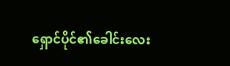ရှောင်ပိုင်၏ခေါင်းလေး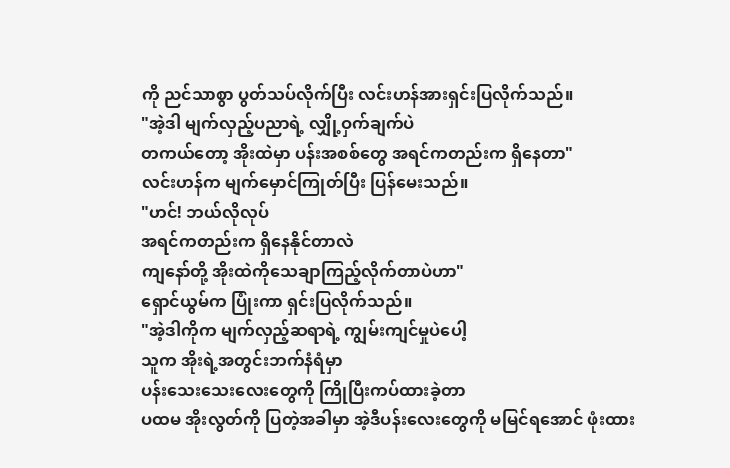ကို ညင်သာစွာ ပွတ်သပ်လိုက်ပြီး လင်းဟန်အားရှင်းပြလိုက်သည်။
"အဲ့ဒါ မျက်လှည့်ပညာရဲ့ လျှို့ဝှက်ချက်ပဲ
တကယ်တော့ အိုးထဲမှာ ပန်းအစစ်တွေ အရင်ကတည်းက ရှိနေတာ"
လင်းဟန်က မျက်မှောင်ကြုတ်ပြီး ပြန်မေးသည်။
"ဟင်! ဘယ်လိုလုပ်
အရင်ကတည်းက ရှိနေနိုင်တာလဲ
ကျနော်တို့ အိုးထဲကိုသေချာကြည့်လိုက်တာပဲဟာ"
ရှောင်ယွမ်က ပြုံးကာ ရှင်းပြလိုက်သည်။
"အဲ့ဒါကိုက မျက်လှည့်ဆရာရဲ့ ကျွမ်းကျင်မှုပဲပေါ့
သူက အိုးရဲ့အတွင်းဘက်နံရံမှာ
ပန်းသေးသေးလေးတွေကို ကြိုပြီးကပ်ထားခဲ့တာ
ပထမ အိုးလွတ်ကို ပြတဲ့အခါမှာ အဲ့ဒီပန်းလေးတွေကို မမြင်ရအောင် ဖုံးထား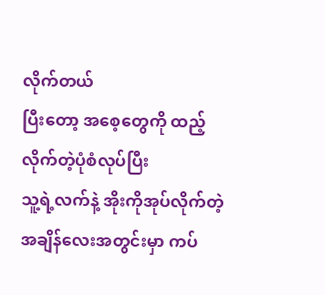လိုက်တယ်
ပြီးတော့ အစေ့တွေကို ထည့်လိုက်တဲ့ပုံစံလုပ်ပြီး
သူ့ရဲ့လက်နဲ့ အိုးကိုအုပ်လိုက်တဲ့ အချိန်လေးအတွင်းမှာ ကပ်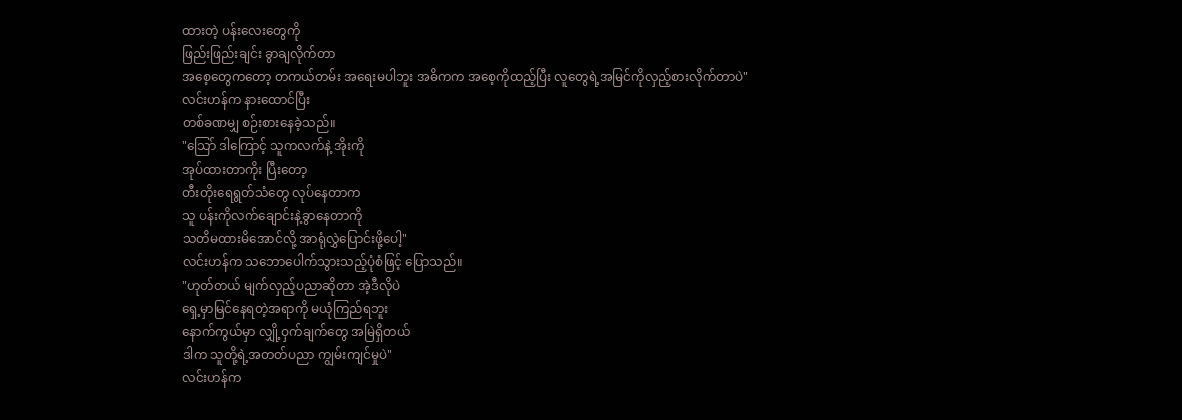ထားတဲ့ ပန်းလေးတွေကို
ဖြည်းဖြည်းချင်း ခွာချလိုက်တာ
အစေ့တွေကတော့ တကယ်တမ်း အရေးမပါဘူး အဓိကက အစေ့ကိုထည့်ပြီး လူတွေရဲ့အမြင်ကိုလှည့်စားလိုက်တာပဲ"
လင်းဟန်က နားထောင်ပြီး
တစ်ခဏမျှ စဉ်းစားနေခဲ့သည်။
"သြော် ဒါကြောင့် သူကလက်နဲ့ အိုးကို
အုပ်ထားတာကိုး ပြီးတော့
တီးတိုးရေရွတ်သံတွေ လုပ်နေတာက
သူ ပန်းကိုလက်ချောင်းနဲ့ခွာနေတာကို
သတိမထားမိအောင်လို့ အာရုံလွှဲပြောင်းဖို့ပေါ့"
လင်းဟန်က သဘောပေါက်သွားသည့်ပုံစံဖြင့် ပြောသည်။
"ဟုတ်တယ် မျက်လှည့်ပညာဆိုတာ အဲ့ဒီလိုပဲ
ရှေ့မှာမြင်နေရတဲ့အရာကို မယုံကြည်ရဘူး
နောက်ကွယ်မှာ လျှို့ဝှက်ချက်တွေ အမြဲရှိတယ်
ဒါက သူတို့ရဲ့အတတ်ပညာ ကျွမ်းကျင်မှုပဲ"
လင်းဟန်က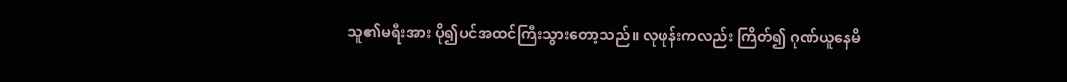သူ၏မရီးအား ပို၍ပင်အထင်ကြီးသွားတော့သည်။ လုဖုန်းကလည်း ကြိတ်၍ ဂုဏ်ယူနေမိ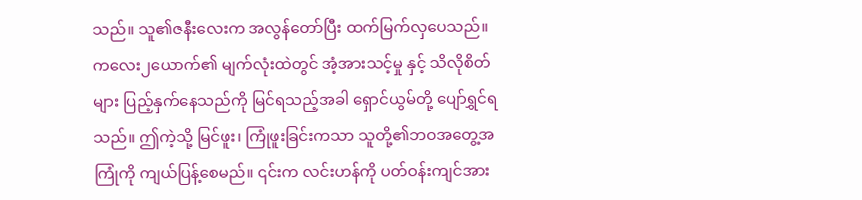သည်။ သူ၏ဇနီးလေးက အလွန်တော်ပြီး ထက်မြက်လှပေသည်။
ကလေး၂ယောက်၏ မျက်လုံးထဲတွင် အံ့အားသင့်မှု နှင့် သိလိုစိတ်များ ပြည့်နှက်နေသည်ကို မြင်ရသည့်အခါ ရှောင်ယွမ်တို့ ပျော်ရွှင်ရသည်။ ဤကဲ့သို့ မြင်ဖူး၊ ကြုံဖူးခြင်းကသာ သူတို့၏ဘဝအတွေ့အကြုံကို ကျယ်ပြန့်စေမည်။ ၎င်းက လင်းဟန်ကို ပတ်ဝန်းကျင်အား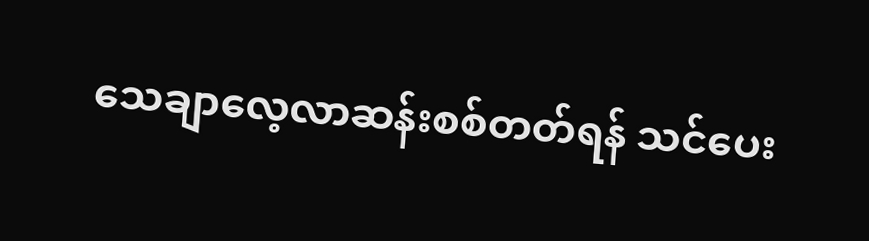သေချာလေ့လာဆန်းစစ်တတ်ရန် သင်ပေး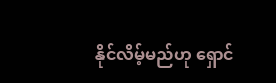နိုင်လိမ့်မည်ဟု ရှောင်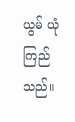ယွမ် ယုံကြည်သည်။